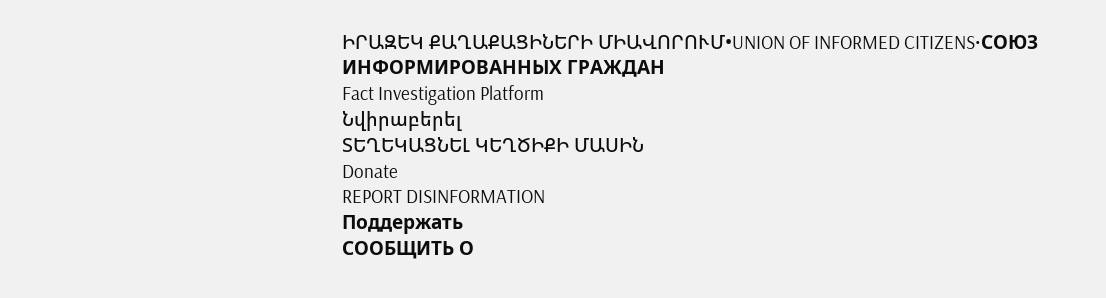ԻՐԱԶԵԿ ՔԱՂԱՔԱՑԻՆԵՐԻ ՄԻԱՎՈՐՈՒՄ•UNION OF INFORMED CITIZENS•СОЮЗ ИНФОРМИРОВАННЫХ ГРАЖДАН
Fact Investigation Platform
Նվիրաբերել
ՏԵՂԵԿԱՑՆԵԼ ԿԵՂԾԻՔԻ ՄԱՍԻՆ
Donate
REPORT DISINFORMATION
Поддержать
СООБЩИТЬ О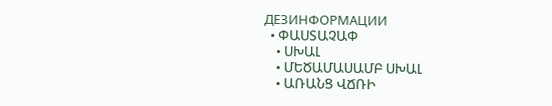ДЕЗИНФОРМАЦИИ
  • ՓԱՍՏԱՉԱՓ
    • ՍԽԱԼ
    • ՄԵԾԱՄԱՍԱՄԲ ՍԽԱԼ
    • ԱՌԱՆՑ ՎՃՌԻ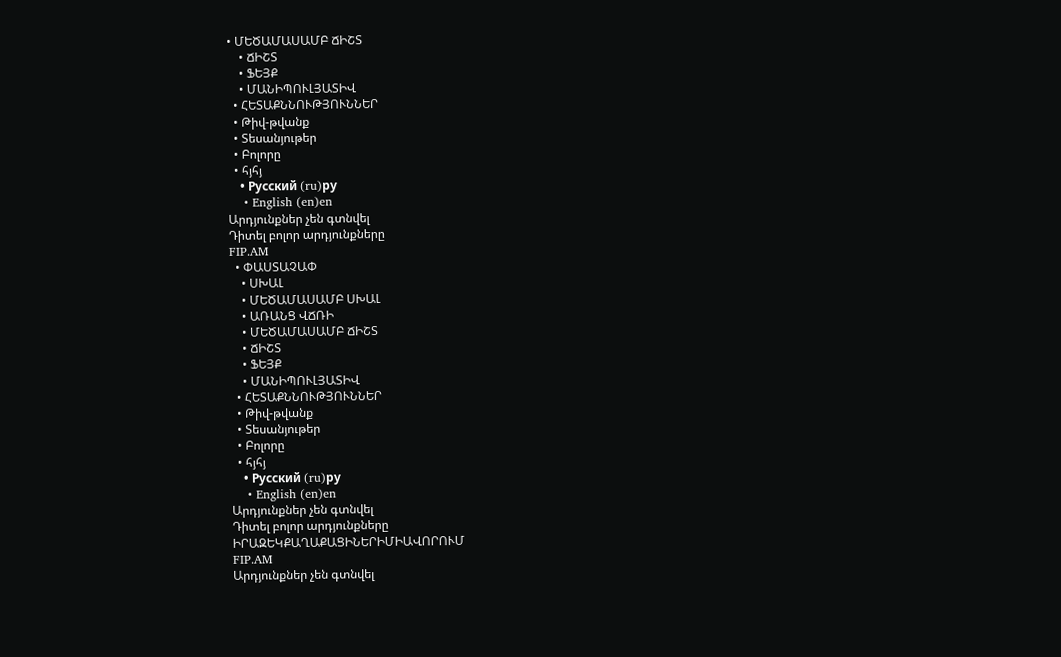• ՄԵԾԱՄԱՍԱՄԲ ՃԻՇՏ
    • ՃԻՇՏ
    • ՖԵՅՔ
    • ՄԱՆԻՊՈՒԼՅԱՏԻՎ
  • ՀԵՏԱՔՆՆՈՒԹՅՈՒՆՆԵՐ
  • Թիվ-թվանք
  • Տեսանյութեր
  • Բոլորը
  • հյհյ
    • Русский (ru)ру
    • English (en)en
Արդյունքներ չեն գտնվել
Դիտել բոլոր արդյունքները
FIP.AM
  • ՓԱՍՏԱՉԱՓ
    • ՍԽԱԼ
    • ՄԵԾԱՄԱՍԱՄԲ ՍԽԱԼ
    • ԱՌԱՆՑ ՎՃՌԻ
    • ՄԵԾԱՄԱՍԱՄԲ ՃԻՇՏ
    • ՃԻՇՏ
    • ՖԵՅՔ
    • ՄԱՆԻՊՈՒԼՅԱՏԻՎ
  • ՀԵՏԱՔՆՆՈՒԹՅՈՒՆՆԵՐ
  • Թիվ-թվանք
  • Տեսանյութեր
  • Բոլորը
  • հյհյ
    • Русский (ru)ру
    • English (en)en
Արդյունքներ չեն գտնվել
Դիտել բոլոր արդյունքները
ԻՐԱԶԵԿՔԱՂԱՔԱՑԻՆԵՐԻՄԻԱՎՈՐՈՒՄ
FIP.AM
Արդյունքներ չեն գտնվել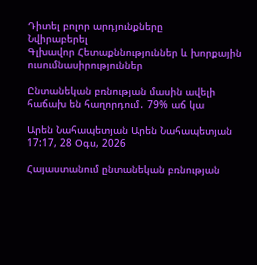Դիտել բոլոր արդյունքները
Նվիրաբերել
Գլխավոր Հետաքննություններ և խորքային ուսումնասիրություններ

Ընտանեկան բռնության մասին ավելի հաճախ են հաղորդում․ 79% աճ կա

Արեն Նահապետյան Արեն Նահապետյան
17:17, 28 Օգս, 2026

Հայաստանում ընտանեկան բռնության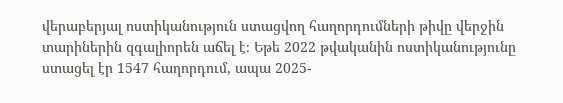վերաբերյալ ոստիկանություն ստացվող հաղորդումների թիվը վերջին տարիներին զգալիորեն աճել է։ Եթե 2022 թվականին ոստիկանությունը ստացել էր 1547 հաղորդում, ապա 2025-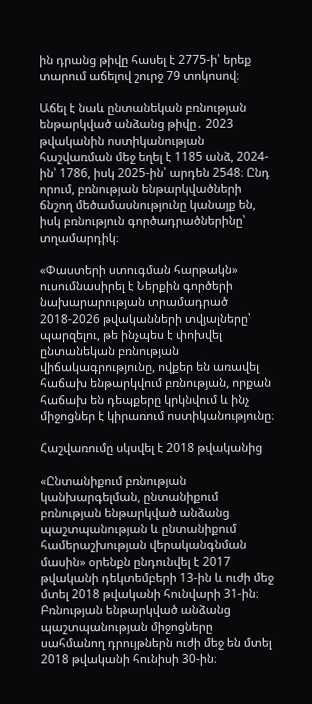ին դրանց թիվը հասել է 2775-ի՝ երեք տարում աճելով շուրջ 79 տոկոսով։

Աճել է նաև ընտանեկան բռնության ենթարկված անձանց թիվը․ 2023 թվականին ոստիկանության հաշվառման մեջ եղել է 1185 անձ, 2024-ին՝ 1786, իսկ 2025-ին՝ արդեն 2548։ Ընդ որում, բռնության ենթարկվածների ճնշող մեծամասնությունը կանայք են, իսկ բռնություն գործադրածներինը՝ տղամարդիկ։

«Փաստերի ստուգման հարթակն» ուսումնասիրել է Ներքին գործերի նախարարության տրամադրած 2018-2026 թվականների տվյալները՝ պարզելու, թե ինչպես է փոխվել ընտանեկան բռնության վիճակագրությունը, ովքեր են առավել հաճախ ենթարկվում բռնության, որքան հաճախ են դեպքերը կրկնվում և ինչ միջոցներ է կիրառում ոստիկանությունը։

Հաշվառումը սկսվել է 2018 թվականից

«Ընտանիքում բռնության կանխարգելման, ընտանիքում բռնության ենթարկված անձանց պաշտպանության և ընտանիքում համերաշխության վերականգնման մասին» օրենքն ընդունվել է 2017 թվականի դեկտեմբերի 13-ին և ուժի մեջ մտել 2018 թվականի հունվարի 31-ին։ Բռնության ենթարկված անձանց պաշտպանության միջոցները սահմանող դրույթներն ուժի մեջ են մտել 2018 թվականի հունիսի 30-ին։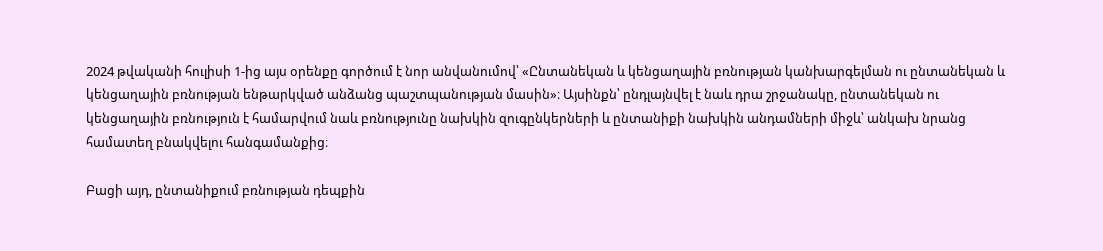2024 թվականի հուլիսի 1-ից այս օրենքը գործում է նոր անվանումով՝ «Ընտանեկան և կենցաղային բռնության կանխարգելման ու ընտանեկան և կենցաղային բռնության ենթարկված անձանց պաշտպանության մասին»։ Այսինքն՝ ընդլայնվել է նաև դրա շրջանակը, ընտանեկան ու կենցաղային բռնություն է համարվում նաև բռնությունը նախկին զուգընկերների և ընտանիքի նախկին անդամների միջև՝ անկախ նրանց համատեղ բնակվելու հանգամանքից։

Բացի այդ, ընտանիքում բռնության դեպքին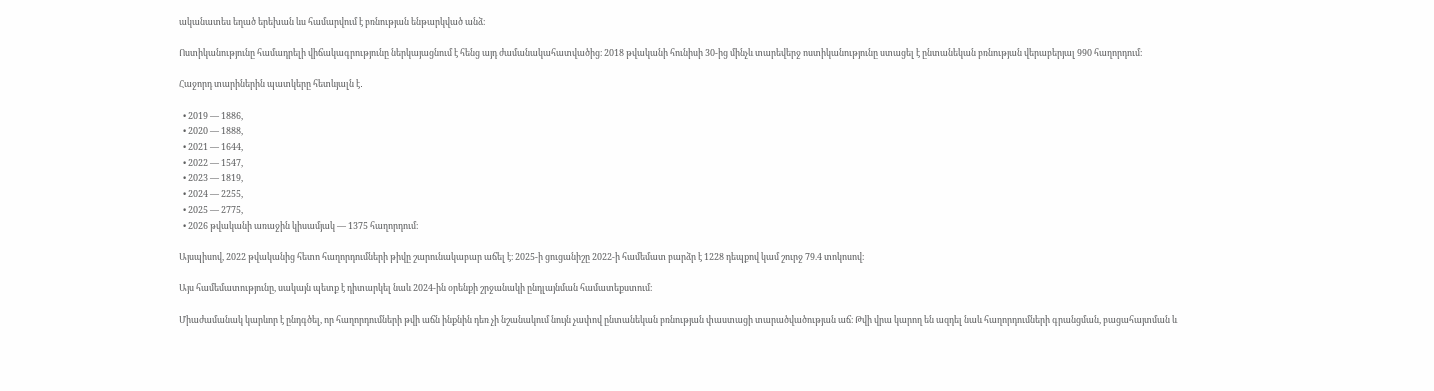ականատես եղած երեխան ևս համարվում է բռնության ենթարկված անձ։

Ոստիկանությունը համադրելի վիճակագրությունը ներկայացնում է հենց այդ ժամանակահատվածից։ 2018 թվականի հունիսի 30-ից մինչև տարեվերջ ոստիկանությունը ստացել է ընտանեկան բռնության վերաբերյալ 990 հաղորդում։

Հաջորդ տարիներին պատկերը հետևյալն է․

  • 2019 — 1886,
  • 2020 — 1888,
  • 2021 — 1644,
  • 2022 — 1547,
  • 2023 — 1819,
  • 2024 — 2255,
  • 2025 — 2775,
  • 2026 թվականի առաջին կիսամյակ — 1375 հաղորդում։

Այսպիսով, 2022 թվականից հետո հաղորդումների թիվը շարունակաբար աճել է։ 2025-ի ցուցանիշը 2022-ի համեմատ բարձր է 1228 դեպքով կամ շուրջ 79.4 տոկոսով։

Այս համեմատությունը, սակայն պետք է դիտարկել նաև 2024-ին օրենքի շրջանակի ընդլայնման համատեքստում։

Միաժամանակ կարևոր է ընդգծել, որ հաղորդումների թվի աճն ինքնին դեռ չի նշանակում նույն չափով ընտանեկան բռնության փաստացի տարածվածության աճ։ Թվի վրա կարող են ազդել նաև հաղորդումների գրանցման, բացահայտման և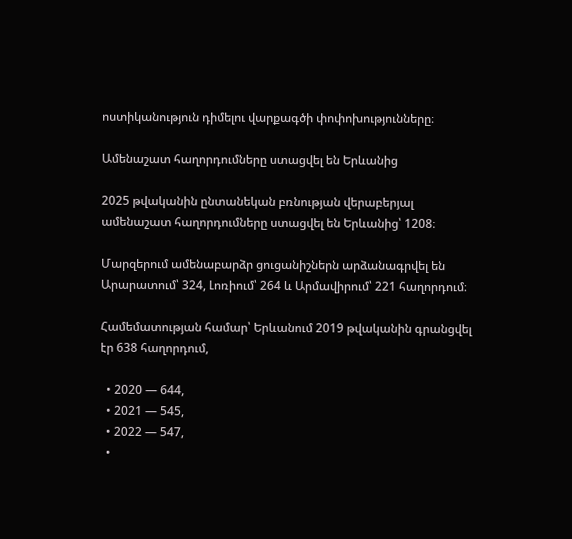ոստիկանություն դիմելու վարքագծի փոփոխությունները։

Ամենաշատ հաղորդումները ստացվել են Երևանից

2025 թվականին ընտանեկան բռնության վերաբերյալ ամենաշատ հաղորդումները ստացվել են Երևանից՝ 1208։

Մարզերում ամենաբարձր ցուցանիշներն արձանագրվել են Արարատում՝ 324, Լոռիում՝ 264 և Արմավիրում՝ 221 հաղորդում։

Համեմատության համար՝ Երևանում 2019 թվականին գրանցվել էր 638 հաղորդում,

  • 2020 — 644,
  • 2021 — 545,
  • 2022 — 547,
  •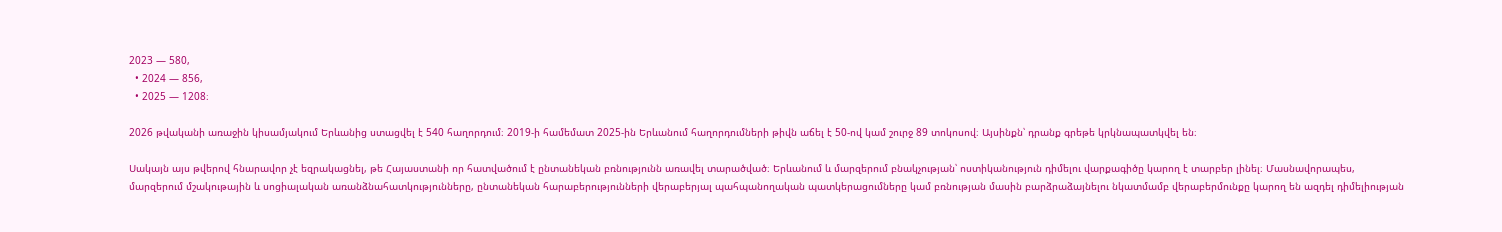2023 — 580,
  • 2024 — 856,
  • 2025 — 1208։

2026 թվականի առաջին կիսամյակում Երևանից ստացվել է 540 հաղորդում։ 2019-ի համեմատ 2025-ին Երևանում հաղորդումների թիվն աճել է 50-ով կամ շուրջ 89 տոկոսով։ Այսինքն՝ դրանք գրեթե կրկնապատկվել են։

Սակայն այս թվերով հնարավոր չէ եզրակացնել, թե Հայաստանի որ հատվածում է ընտանեկան բռնությունն առավել տարածված։ Երևանում և մարզերում բնակչության՝ ոստիկանություն դիմելու վարքագիծը կարող է տարբեր լինել։ Մասնավորապես, մարզերում մշակութային և սոցիալական առանձնահատկությունները, ընտանեկան հարաբերությունների վերաբերյալ պահպանողական պատկերացումները կամ բռնության մասին բարձրաձայնելու նկատմամբ վերաբերմունքը կարող են ազդել դիմելիության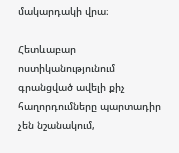մակարդակի վրա։

Հետևաբար ոստիկանությունում գրանցված ավելի քիչ հաղորդումները պարտադիր չեն նշանակում,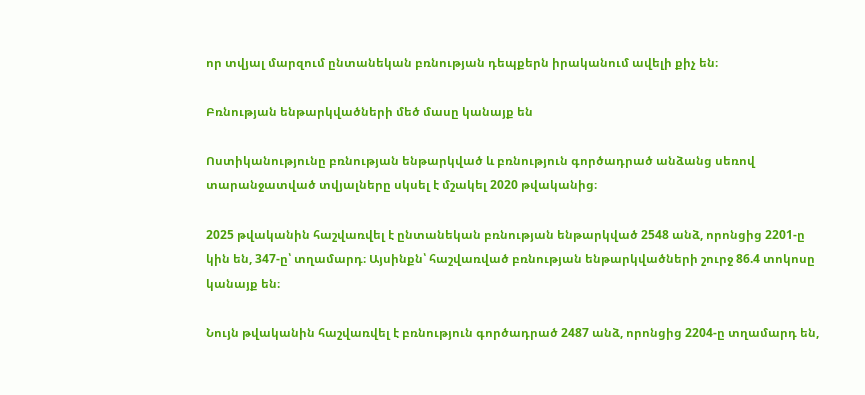որ տվյալ մարզում ընտանեկան բռնության դեպքերն իրականում ավելի քիչ են։

Բռնության ենթարկվածների մեծ մասը կանայք են

Ոստիկանությունը բռնության ենթարկված և բռնություն գործադրած անձանց սեռով տարանջատված տվյալները սկսել է մշակել 2020 թվականից։

2025 թվականին հաշվառվել է ընտանեկան բռնության ենթարկված 2548 անձ, որոնցից 2201-ը կին են, 347-ը՝ տղամարդ։ Այսինքն՝ հաշվառված բռնության ենթարկվածների շուրջ 86.4 տոկոսը կանայք են։

Նույն թվականին հաշվառվել է բռնություն գործադրած 2487 անձ, որոնցից 2204-ը տղամարդ են,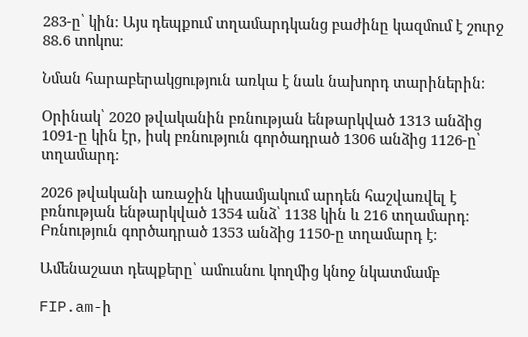283-ը՝ կին։ Այս դեպքում տղամարդկանց բաժինը կազմում է շուրջ 88.6 տոկոս։

Նման հարաբերակցություն առկա է նաև նախորդ տարիներին։

Օրինակ՝ 2020 թվականին բռնության ենթարկված 1313 անձից 1091-ը կին էր, իսկ բռնություն գործադրած 1306 անձից 1126-ը՝ տղամարդ։

2026 թվականի առաջին կիսամյակում արդեն հաշվառվել է բռնության ենթարկված 1354 անձ՝ 1138 կին և 216 տղամարդ։ Բռնություն գործադրած 1353 անձից 1150-ը տղամարդ է։

Ամենաշատ դեպքերը՝ ամուսնու կողմից կնոջ նկատմամբ

FIP.am-ի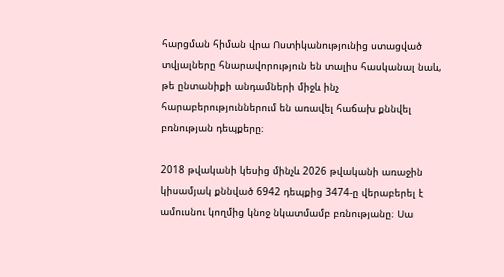հարցման հիման վրա Ոստիկանությունից ստացված տվյալները հնարավորություն են տալիս հասկանալ նաև, թե ընտանիքի անդամների միջև ինչ հարաբերություններում են առավել հաճախ քննվել բռնության դեպքերը։

2018 թվականի կեսից մինչև 2026 թվականի առաջին կիսամյակ քննված 6942 դեպքից 3474-ը վերաբերել է ամուսնու կողմից կնոջ նկատմամբ բռնությանը։ Սա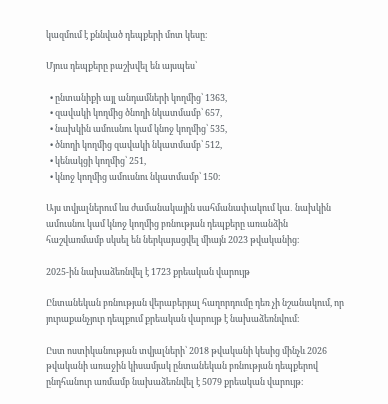կազմում է քննված դեպքերի մոտ կեսը։

Մյուս դեպքերը բաշխվել են այսպես՝

  • ընտանիքի այլ անդամների կողմից՝ 1363,
  • զավակի կողմից ծնողի նկատմամբ՝ 657,
  • նախկին ամուսնու կամ կնոջ կողմից՝ 535,
  • ծնողի կողմից զավակի նկատմամբ՝ 512,
  • կենակցի կողմից՝ 251,
  • կնոջ կողմից ամուսնու նկատմամբ՝ 150։

Այս տվյալներում ևս ժամանակային սահմանափակում կա․ նախկին ամուսնու կամ կնոջ կողմից բռնության դեպքերը առանձին հաշվառմամբ սկսել են ներկայացվել միայն 2023 թվականից։

2025-ին նախաձեռնվել է 1723 քրեական վարույթ

Ընտանեկան բռնության վերաբերյալ հաղորդումը դեռ չի նշանակում, որ յուրաքանչյուր դեպքում քրեական վարույթ է նախաձեռնվում։

Ըստ ոստիկանության տվյալների՝ 2018 թվականի կեսից մինչև 2026 թվականի առաջին կիսամյակ ընտանեկան բռնության դեպքերով ընդհանուր առմամբ նախաձեռնվել է 5079 քրեական վարույթ։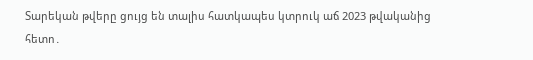Տարեկան թվերը ցույց են տալիս հատկապես կտրուկ աճ 2023 թվականից հետո․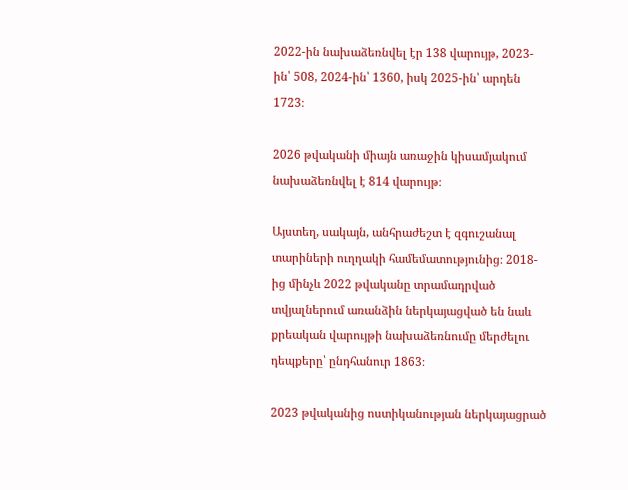2022-ին նախաձեռնվել էր 138 վարույթ, 2023-ին՝ 508, 2024-ին՝ 1360, իսկ 2025-ին՝ արդեն 1723։

2026 թվականի միայն առաջին կիսամյակում նախաձեռնվել է 814 վարույթ։

Այստեղ, սակայն, անհրաժեշտ է զգուշանալ տարիների ուղղակի համեմատությունից։ 2018-ից մինչև 2022 թվականը տրամադրված տվյալներում առանձին ներկայացված են նաև քրեական վարույթի նախաձեռնումը մերժելու դեպքերը՝ ընդհանուր 1863։

2023 թվականից ոստիկանության ներկայացրած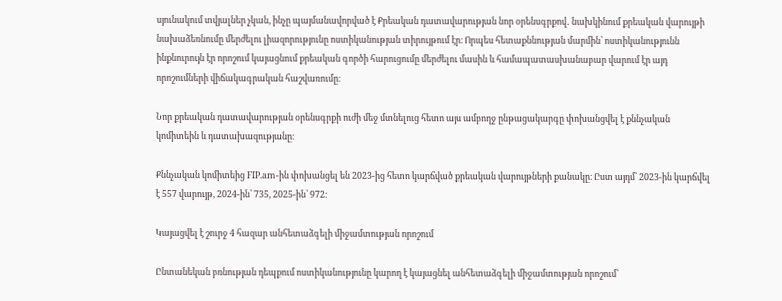սյունակում տվյալներ չկան, ինչը պայմանավորված է Քրեական դատավարության նոր օրենսգրքով․ նախկինում քրեական վարույթի նախաձեռնումը մերժելու լիազորությունը ոստիկանության տիրույթում էր։ Որպես հետաքննության մարմին՝ ոստիկանությունն ինքնուրույն էր որոշում կայացնում քրեական գործի հարուցումը մերժելու մասին և համապատասխանաբար վարում էր այդ որոշումների վիճակագրական հաշվառումը։

Նոր քրեական դատավարության օրենսգրքի ուժի մեջ մտնելուց հետո այս ամբողջ ընթացակարգը փոխանցվել է քննչական կոմիտեին և դատախազությանը։

Քննչական կոմիտեից FIP.am-ին փոխանցել են 2023-ից հետո կարճված քրեական վարույթների քանակը։ Ըստ այդմ՝ 2023-ին կարճվել է 557 վարույթ, 2024-ին՝ 735, 2025-ին՝ 972։

Կայացվել է շուրջ 4 հազար անհետաձգելի միջամտության որոշում

Ընտանեկան բռնության դեպքում ոստիկանությունը կարող է կայացնել անհետաձգելի միջամտության որոշում՝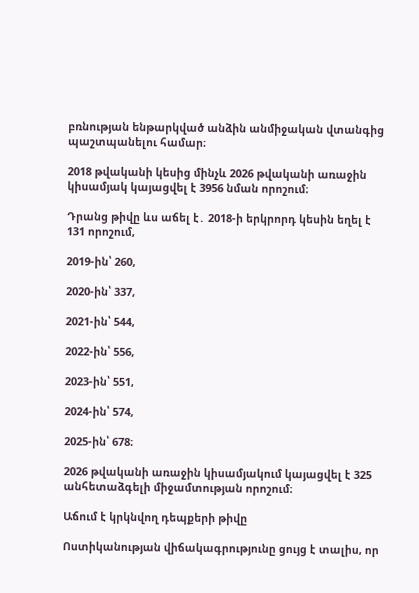բռնության ենթարկված անձին անմիջական վտանգից պաշտպանելու համար։

2018 թվականի կեսից մինչև 2026 թվականի առաջին կիսամյակ կայացվել է 3956 նման որոշում։

Դրանց թիվը ևս աճել է․ 2018-ի երկրորդ կեսին եղել է 131 որոշում,

2019-ին՝ 260,

2020-ին՝ 337,

2021-ին՝ 544,

2022-ին՝ 556,

2023-ին՝ 551,

2024-ին՝ 574,

2025-ին՝ 678։

2026 թվականի առաջին կիսամյակում կայացվել է 325 անհետաձգելի միջամտության որոշում։

Աճում է կրկնվող դեպքերի թիվը

Ոստիկանության վիճակագրությունը ցույց է տալիս, որ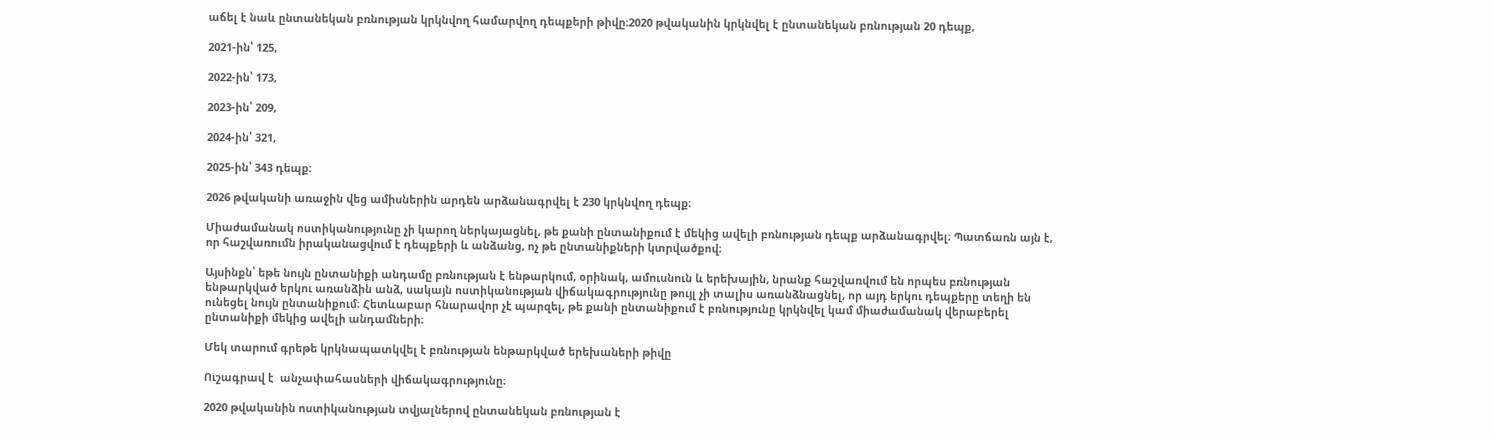աճել է նաև ընտանեկան բռնության կրկնվող համարվող դեպքերի թիվը։2020 թվականին կրկնվել է ընտանեկան բռնության 20 դեպք,

2021-ին՝ 125,

2022-ին՝ 173,

2023-ին՝ 209,

2024-ին՝ 321,

2025-ին՝ 343 դեպք։

2026 թվականի առաջին վեց ամիսներին արդեն արձանագրվել է 230 կրկնվող դեպք։

Միաժամանակ ոստիկանությունը չի կարող ներկայացնել, թե քանի ընտանիքում է մեկից ավելի բռնության դեպք արձանագրվել։ Պատճառն այն է, որ հաշվառումն իրականացվում է դեպքերի և անձանց, ոչ թե ընտանիքների կտրվածքով։

Այսինքն՝ եթե նույն ընտանիքի անդամը բռնության է ենթարկում, օրինակ, ամուսնուն և երեխային, նրանք հաշվառվում են որպես բռնության ենթարկված երկու առանձին անձ, սակայն ոստիկանության վիճակագրությունը թույլ չի տալիս առանձնացնել, որ այդ երկու դեպքերը տեղի են ունեցել նույն ընտանիքում։ Հետևաբար հնարավոր չէ պարզել, թե քանի ընտանիքում է բռնությունը կրկնվել կամ միաժամանակ վերաբերել ընտանիքի մեկից ավելի անդամների։

Մեկ տարում գրեթե կրկնապատկվել է բռնության ենթարկված երեխաների թիվը

Ուշագրավ է  անչափահասների վիճակագրությունը։

2020 թվականին ոստիկանության տվյալներով ընտանեկան բռնության է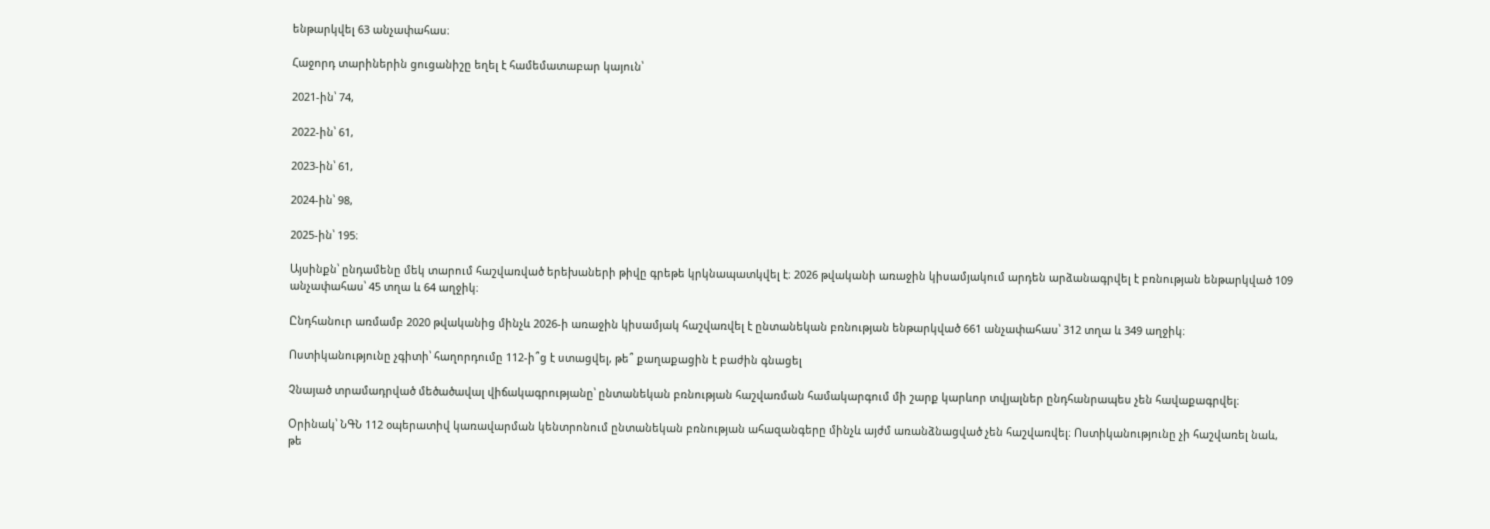ենթարկվել 63 անչափահաս։

Հաջորդ տարիներին ցուցանիշը եղել է համեմատաբար կայուն՝

2021-ին՝ 74,

2022-ին՝ 61,

2023-ին՝ 61,

2024-ին՝ 98,

2025-ին՝ 195։

Այսինքն՝ ընդամենը մեկ տարում հաշվառված երեխաների թիվը գրեթե կրկնապատկվել է։ 2026 թվականի առաջին կիսամյակում արդեն արձանագրվել է բռնության ենթարկված 109 անչափահաս՝ 45 տղա և 64 աղջիկ։

Ընդհանուր առմամբ 2020 թվականից մինչև 2026-ի առաջին կիսամյակ հաշվառվել է ընտանեկան բռնության ենթարկված 661 անչափահաս՝ 312 տղա և 349 աղջիկ։

Ոստիկանությունը չգիտի՝ հաղորդումը 112-ի՞ց է ստացվել, թե՞ քաղաքացին է բաժին գնացել

Չնայած տրամադրված մեծածավալ վիճակագրությանը՝ ընտանեկան բռնության հաշվառման համակարգում մի շարք կարևոր տվյալներ ընդհանրապես չեն հավաքագրվել։

Օրինակ՝ ՆԳՆ 112 օպերատիվ կառավարման կենտրոնում ընտանեկան բռնության ահազանգերը մինչև այժմ առանձնացված չեն հաշվառվել։ Ոստիկանությունը չի հաշվառել նաև, թե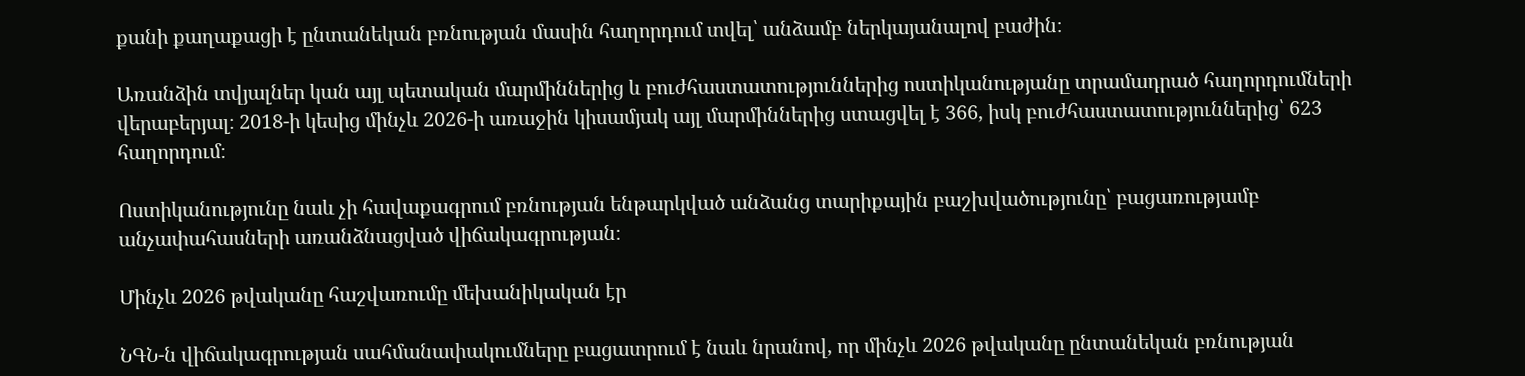քանի քաղաքացի է ընտանեկան բռնության մասին հաղորդում տվել՝ անձամբ ներկայանալով բաժին։

Առանձին տվյալներ կան այլ պետական մարմիններից և բուժհաստատություններից ոստիկանությանը տրամադրած հաղորդումների վերաբերյալ։ 2018-ի կեսից մինչև 2026-ի առաջին կիսամյակ այլ մարմիններից ստացվել է 366, իսկ բուժհաստատություններից՝ 623 հաղորդում։

Ոստիկանությունը նաև չի հավաքագրում բռնության ենթարկված անձանց տարիքային բաշխվածությունը՝ բացառությամբ անչափահասների առանձնացված վիճակագրության։

Մինչև 2026 թվականը հաշվառումը մեխանիկական էր

ՆԳՆ-ն վիճակագրության սահմանափակումները բացատրում է նաև նրանով, որ մինչև 2026 թվականը ընտանեկան բռնության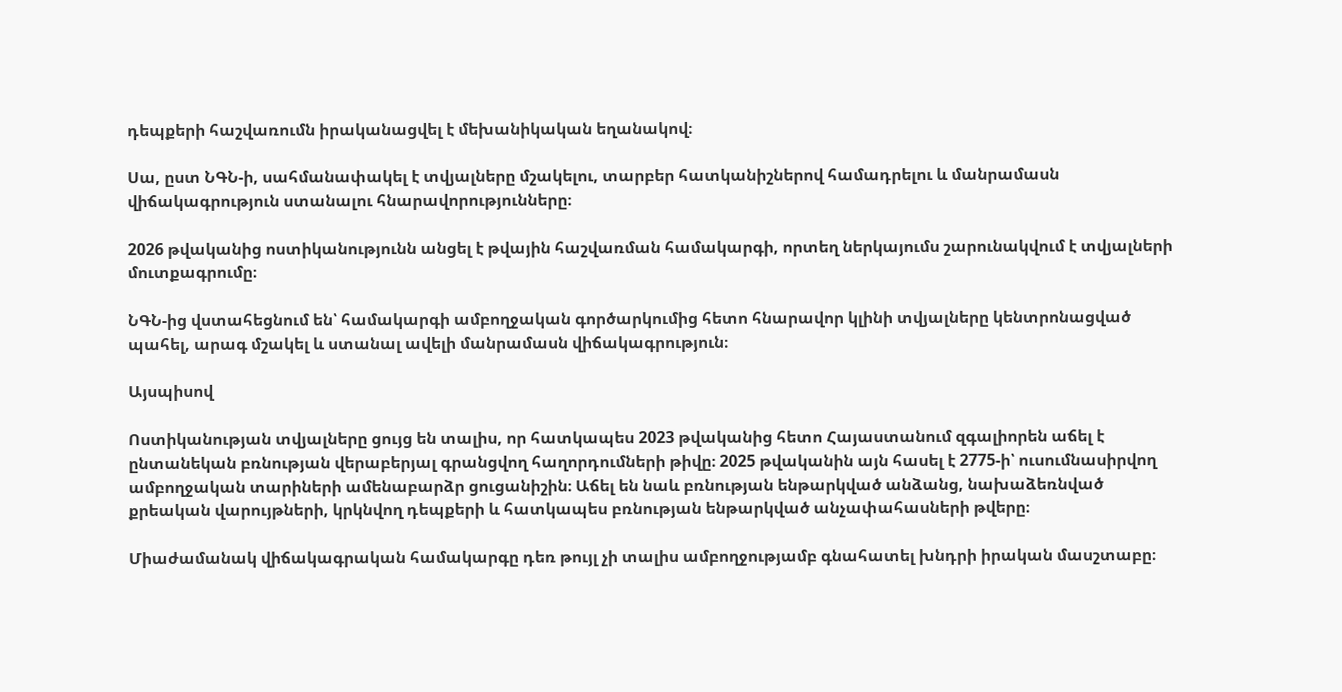դեպքերի հաշվառումն իրականացվել է մեխանիկական եղանակով։

Սա, ըստ ՆԳՆ-ի, սահմանափակել է տվյալները մշակելու, տարբեր հատկանիշներով համադրելու և մանրամասն վիճակագրություն ստանալու հնարավորությունները։

2026 թվականից ոստիկանությունն անցել է թվային հաշվառման համակարգի, որտեղ ներկայումս շարունակվում է տվյալների մուտքագրումը։

ՆԳՆ-ից վստահեցնում են՝ համակարգի ամբողջական գործարկումից հետո հնարավոր կլինի տվյալները կենտրոնացված պահել, արագ մշակել և ստանալ ավելի մանրամասն վիճակագրություն։

Այսպիսով

Ոստիկանության տվյալները ցույց են տալիս, որ հատկապես 2023 թվականից հետո Հայաստանում զգալիորեն աճել է ընտանեկան բռնության վերաբերյալ գրանցվող հաղորդումների թիվը։ 2025 թվականին այն հասել է 2775-ի՝ ուսումնասիրվող ամբողջական տարիների ամենաբարձր ցուցանիշին։ Աճել են նաև բռնության ենթարկված անձանց, նախաձեռնված քրեական վարույթների, կրկնվող դեպքերի և հատկապես բռնության ենթարկված անչափահասների թվերը։

Միաժամանակ վիճակագրական համակարգը դեռ թույլ չի տալիս ամբողջությամբ գնահատել խնդրի իրական մասշտաբը։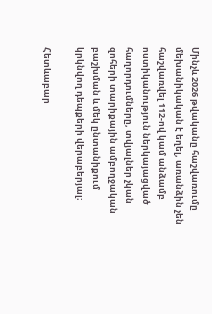Մինչև 2026 թվականը հաշվառումը մեխանիկական է եղել, առանձին չեն հաշվառվել 112-ով կամ անձամբ ոստիկանություն ներկայացված հաղորդումները, տվյալներ չկան զոհերի տարիքային ամբողջական բաշխման և մեկ ընտանիքում կրկնվող դեպքերի վերաբերյալ։

Հետևաբար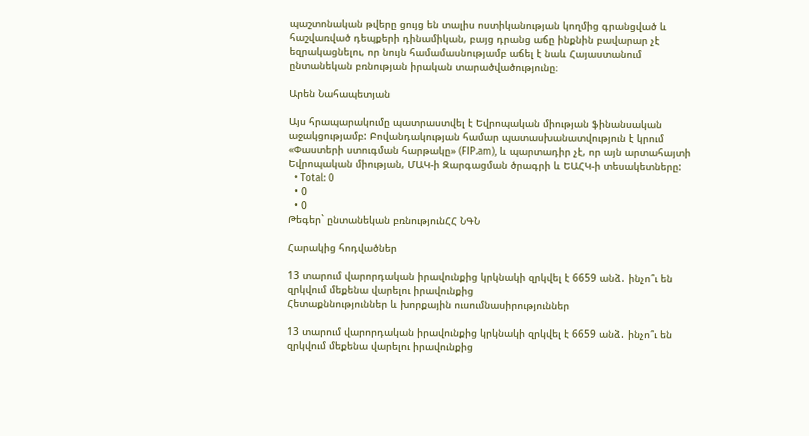պաշտոնական թվերը ցույց են տալիս ոստիկանության կողմից գրանցված և հաշվառված դեպքերի դինամիկան, բայց դրանց աճը ինքնին բավարար չէ եզրակացնելու, որ նույն համամասնությամբ աճել է նաև Հայաստանում ընտանեկան բռնության իրական տարածվածությունը։

Արեն Նահապետյան

Այս հրապարակումը պատրաստվել է Եվրոպական միության ֆինանսական աջակցությամբ: Բովանդակության համար պատասխանատվություն է կրում «Փաստերի ստուգման հարթակը» (FIP.am), և պարտադիր չէ, որ այն արտահայտի Եվրոպական միության, ՄԱԿ-ի Զարգացման ծրագրի և ԵԱՀԿ-ի տեսակետները:
  • Total: 0
  • 0
  • 0
Թեգեր` ընտանեկան բռնությունՀՀ ՆԳՆ

Հարակից հոդվածներ

13 տարում վարորդական իրավունքից կրկնակի զրկվել է 6659 անձ․ ինչո՞ւ են զրկվում մեքենա վարելու իրավունքից
Հետաքննություններ և խորքային ուսումնասիրություններ

13 տարում վարորդական իրավունքից կրկնակի զրկվել է 6659 անձ․ ինչո՞ւ են զրկվում մեքենա վարելու իրավունքից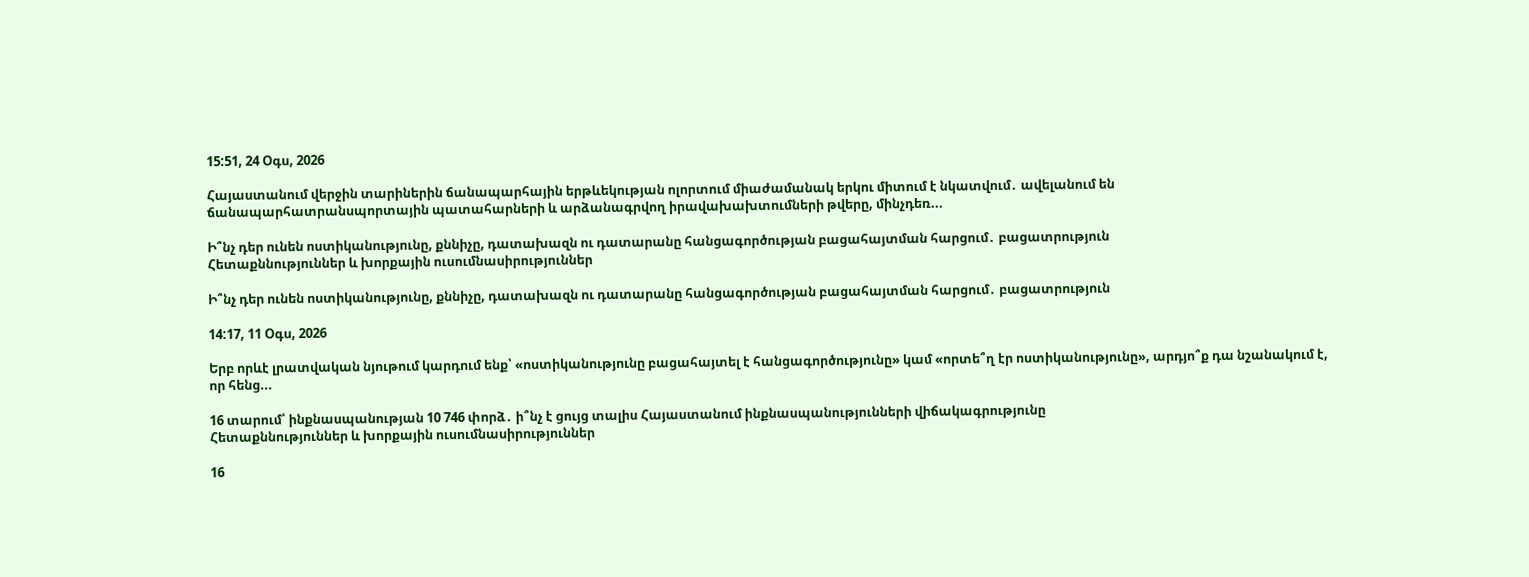15:51, 24 Օգս, 2026

Հայաստանում վերջին տարիներին ճանապարհային երթևեկության ոլորտում միաժամանակ երկու միտում է նկատվում․ ավելանում են ճանապարհատրանսպորտային պատահարների և արձանագրվող իրավախախտումների թվերը, մինչդեռ...

Ի՞նչ դեր ունեն ոստիկանությունը, քննիչը, դատախազն ու դատարանը հանցագործության բացահայտման հարցում․ բացատրություն
Հետաքննություններ և խորքային ուսումնասիրություններ

Ի՞նչ դեր ունեն ոստիկանությունը, քննիչը, դատախազն ու դատարանը հանցագործության բացահայտման հարցում․ բացատրություն

14:17, 11 Օգս, 2026

Երբ որևէ լրատվական նյութում կարդում ենք՝ «ոստիկանությունը բացահայտել է հանցագործությունը» կամ «որտե՞ղ էր ոստիկանությունը», արդյո՞ք դա նշանակում է, որ հենց...

16 տարում՝ ինքնասպանության 10 746 փորձ․ ի՞նչ է ցույց տալիս Հայաստանում ինքնասպանությունների վիճակագրությունը
Հետաքննություններ և խորքային ուսումնասիրություններ

16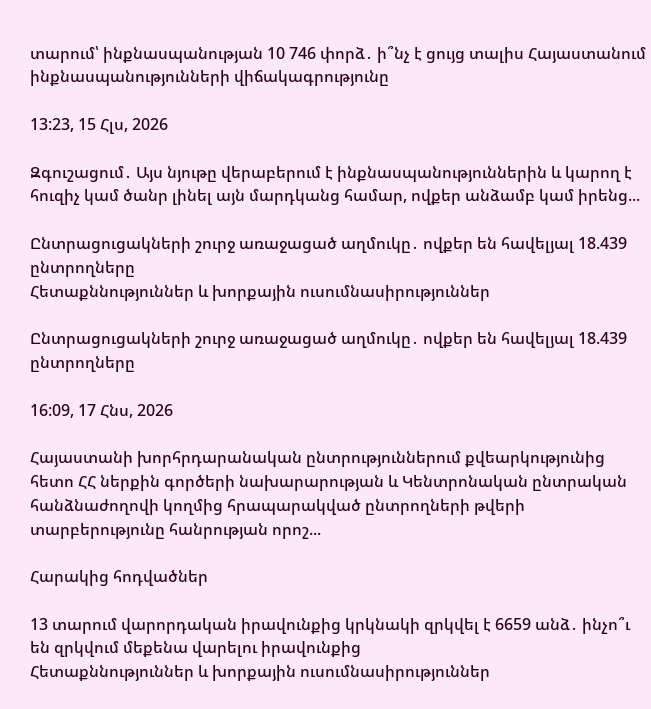տարում՝ ինքնասպանության 10 746 փորձ․ ի՞նչ է ցույց տալիս Հայաստանում ինքնասպանությունների վիճակագրությունը

13:23, 15 Հլս, 2026

Զգուշացում․ Այս նյութը վերաբերում է ինքնասպանություններին և կարող է հուզիչ կամ ծանր լինել այն մարդկանց համար, ովքեր անձամբ կամ իրենց...

Ընտրացուցակների շուրջ առաջացած աղմուկը․ ովքեր են հավելյալ 18.439 ընտրողները
Հետաքննություններ և խորքային ուսումնասիրություններ

Ընտրացուցակների շուրջ առաջացած աղմուկը․ ովքեր են հավելյալ 18.439 ընտրողները

16:09, 17 Հնս, 2026

Հայաստանի խորհրդարանական ընտրություններում քվեարկությունից հետո ՀՀ ներքին գործերի նախարարության և Կենտրոնական ընտրական հանձնաժողովի կողմից հրապարակված ընտրողների թվերի տարբերությունը հանրության որոշ...

Հարակից հոդվածներ

13 տարում վարորդական իրավունքից կրկնակի զրկվել է 6659 անձ․ ինչո՞ւ են զրկվում մեքենա վարելու իրավունքից
Հետաքննություններ և խորքային ուսումնասիրություններ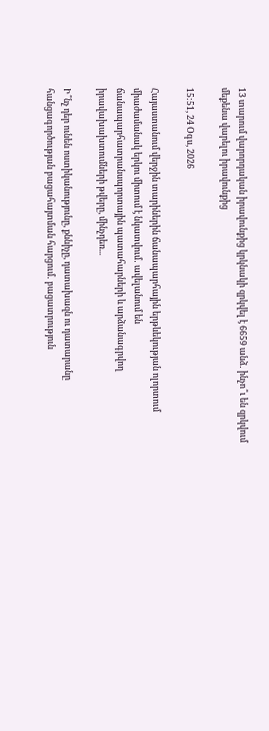13 տարում վարորդական իրավունքից կրկնակի զրկվել է 6659 անձ․ ինչո՞ւ են զրկվում մեքենա վարելու իրավունքից

15:51, 24 Օգս, 2026

Հայաստանում վերջին տարիներին ճանապարհային երթևեկության ոլորտում միաժամանակ երկու միտում է նկատվում․ ավելանում են ճանապարհատրանսպորտային պատահարների և արձանագրվող իրավախախտումների թվերը, մինչդեռ...

Ի՞նչ դեր ունեն ոստիկանությունը, քննիչը, դատախազն ու դատարանը հանցագործության բացահայտման հարցում․ բացատրություն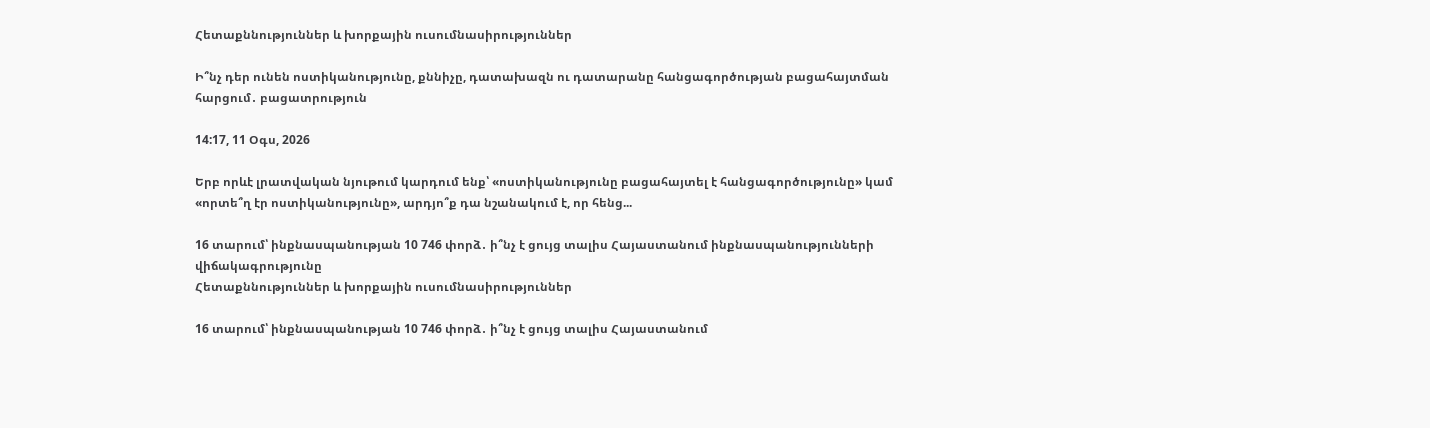Հետաքննություններ և խորքային ուսումնասիրություններ

Ի՞նչ դեր ունեն ոստիկանությունը, քննիչը, դատախազն ու դատարանը հանցագործության բացահայտման հարցում․ բացատրություն

14:17, 11 Օգս, 2026

Երբ որևէ լրատվական նյութում կարդում ենք՝ «ոստիկանությունը բացահայտել է հանցագործությունը» կամ «որտե՞ղ էր ոստիկանությունը», արդյո՞ք դա նշանակում է, որ հենց...

16 տարում՝ ինքնասպանության 10 746 փորձ․ ի՞նչ է ցույց տալիս Հայաստանում ինքնասպանությունների վիճակագրությունը
Հետաքննություններ և խորքային ուսումնասիրություններ

16 տարում՝ ինքնասպանության 10 746 փորձ․ ի՞նչ է ցույց տալիս Հայաստանում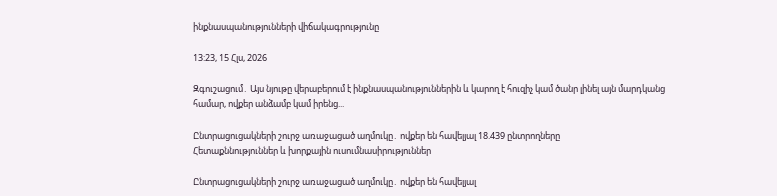ինքնասպանությունների վիճակագրությունը

13:23, 15 Հլս, 2026

Զգուշացում․ Այս նյութը վերաբերում է ինքնասպանություններին և կարող է հուզիչ կամ ծանր լինել այն մարդկանց համար, ովքեր անձամբ կամ իրենց...

Ընտրացուցակների շուրջ առաջացած աղմուկը․ ովքեր են հավելյալ 18.439 ընտրողները
Հետաքննություններ և խորքային ուսումնասիրություններ

Ընտրացուցակների շուրջ առաջացած աղմուկը․ ովքեր են հավելյալ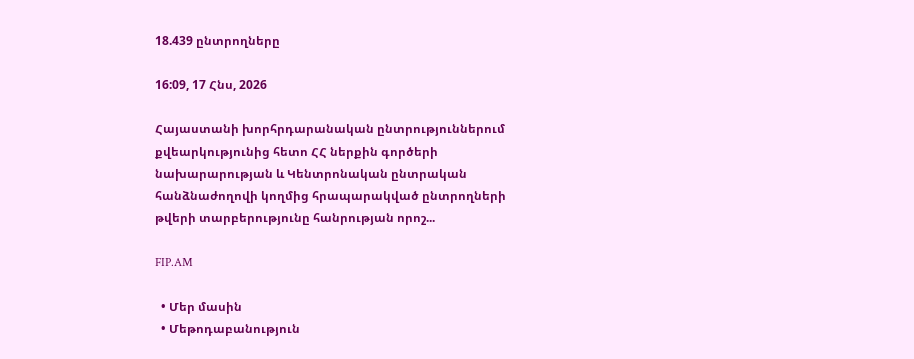18.439 ընտրողները

16:09, 17 Հնս, 2026

Հայաստանի խորհրդարանական ընտրություններում քվեարկությունից հետո ՀՀ ներքին գործերի նախարարության և Կենտրոնական ընտրական հանձնաժողովի կողմից հրապարակված ընտրողների թվերի տարբերությունը հանրության որոշ...

FIP.AM

  • Մեր մասին
  • Մեթոդաբանություն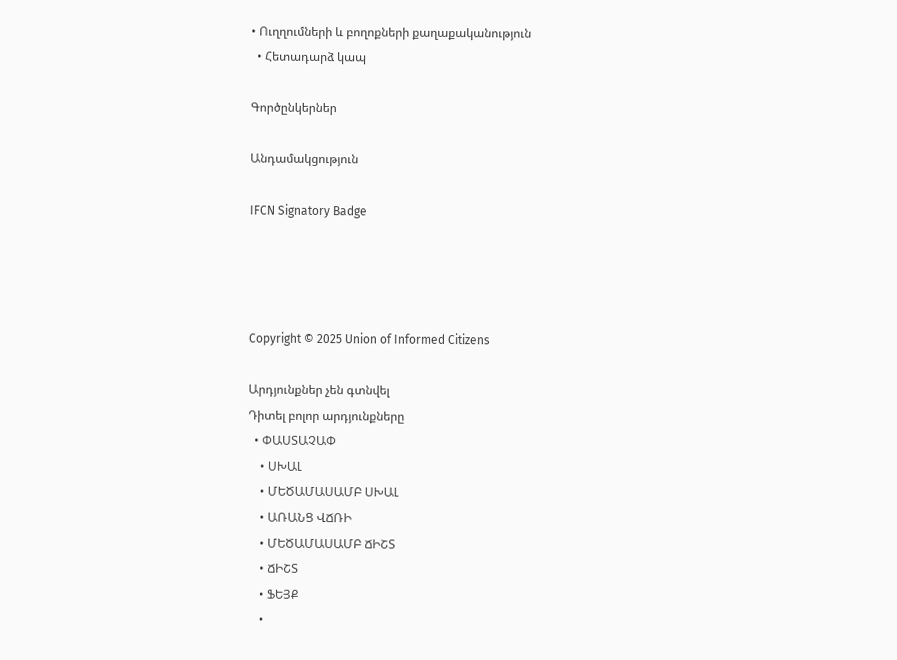• Ուղղումների և բողոքների քաղաքականություն
  • Հետադարձ կապ

Գործընկերներ

Անդամակցություն

IFCN Signatory Badge




Copyright © 2025 Union of Informed Citizens

Արդյունքներ չեն գտնվել
Դիտել բոլոր արդյունքները
  • ՓԱՍՏԱՉԱՓ
    • ՍԽԱԼ
    • ՄԵԾԱՄԱՍԱՄԲ ՍԽԱԼ
    • ԱՌԱՆՑ ՎՃՌԻ
    • ՄԵԾԱՄԱՍԱՄԲ ՃԻՇՏ
    • ՃԻՇՏ
    • ՖԵՅՔ
    •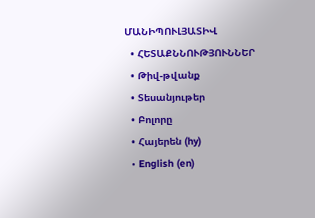ՄԱՆԻՊՈՒԼՅԱՏԻՎ
  • ՀԵՏԱՔՆՆՈՒԹՅՈՒՆՆԵՐ
  • Թիվ-թվանք
  • Տեսանյութեր
  • Բոլորը
  • Հայերեն (hy)
  • English (en)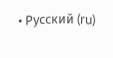• Русский (ru)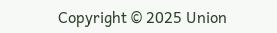Copyright © 2025 Union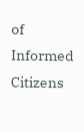of Informed Citizens